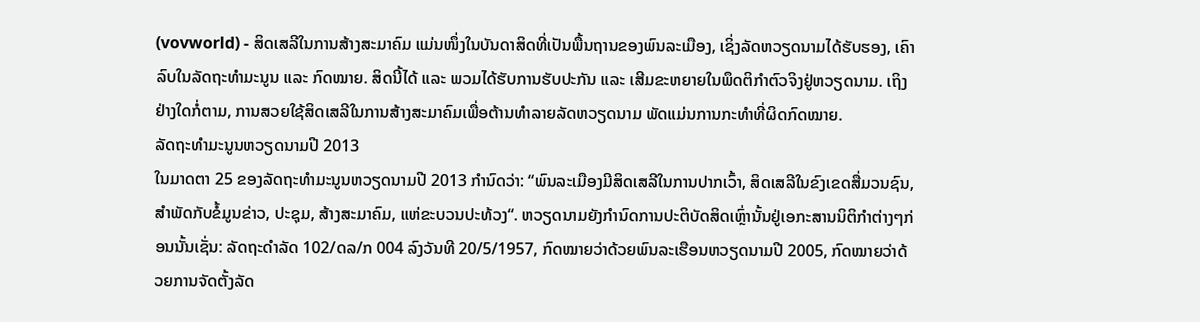(vovworld) - ສິດເສລີໃນການສ້າງສະມາຄົມ ແມ່ນໜຶ່ງໃນບັນດາສິດທີ່ເປັນພື້ນຖານຂອງພົນລະເມືອງ, ເຊິ່ງລັດຫວຽດນາມໄດ້ຮັບຮອງ, ເຄົາລົບໃນລັດຖະທຳມະນູນ ແລະ ກົດໝາຍ. ສິດນີ້ໄດ້ ແລະ ພວມໄດ້ຮັບການຮັບປະກັນ ແລະ ເສີມຂະຫຍາຍໃນພຶດຕິກຳຕົວຈິງຢູ່ຫວຽດນາມ. ເຖິງຢ່າງໃດກໍ່ຕາມ, ການສວຍໃຊ້ສິດເສລີໃນການສ້າງສະມາຄົມເພື່ອຕ້ານທຳລາຍລັດຫວຽດນາມ ພັດແມ່ນການກະທຳທີ່ຜິດກົດໝາຍ.
ລັດຖະທຳມະນູນຫວຽດນາມປີ 2013
ໃນມາດຕາ 25 ຂອງລັດຖະທຳມະນູນຫວຽດນາມປີ 2013 ກຳນົດວ່າ: “ພົນລະເມືອງມີສິດເສລີໃນການປາກເວົ້າ, ສິດເສລີໃນຂົງເຂດສື່ມວນຊົນ, ສຳພັດກັບຂໍ້ມູນຂ່າວ, ປະຊຸມ, ສ້າງສະມາຄົມ, ແຫ່ຂະບວນປະທ້ວງ“. ຫວຽດນາມຍັງກຳນົດການປະຕິບັດສິດເຫຼົ່ານັ້ນຢູ່ເອກະສານນິຕິກຳຕ່າງໆກ່ອນນັ້ນເຊັ່ນ: ລັດຖະດຳລັດ 102/ດລ/ກ 004 ລົງວັນທີ 20/5/1957, ກົດໝາຍວ່າດ້ວຍພົນລະເຮືອນຫວຽດນາມປີ 2005, ກົດໝາຍວ່າດ້ວຍການຈັດຕັ້ງລັດ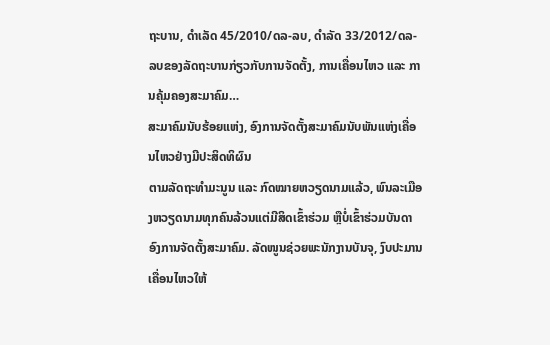ຖະບານ, ດຳເລັດ 45/2010/ດລ-ລບ, ດຳລັດ 33/2012/ດລ-ລບຂອງລັດຖະບານກ່ຽວກັບການຈັດຕັ້ງ, ການເຄື່ອນໄຫວ ແລະ ການຄຸ້ມຄອງສະມາຄົມ…
ສະມາຄົມນັບຮ້ອຍແຫ່ງ, ອົງການຈັດຕັ້ງສະມາຄົມນັບພັນແຫ່ງເຄື່ອນໄຫວຢ່າງມີປະສິດທິຜົນ
ຕາມລັດຖະທຳມະນູນ ແລະ ກົດໝາຍຫວຽດນາມແລ້ວ, ພົນລະເມືອງຫວຽດນາມທຸກຄົນລ້ວນແຕ່ມີສິດເຂົ້າຮ່ວມ ຫຼືບໍ່ເຂົ້າຮ່ວມບັນດາອົງການຈັດຕັ້ງສະມາຄົມ. ລັດໜູນຊ່ວຍພະນັກງານບັນຈຸ, ງົບປະມານເຄື່ອນໄຫວໃຫ້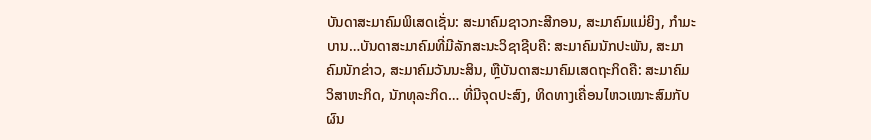ບັນດາສະມາຄົມພິເສດເຊັ່ນ: ສະມາຄົມຊາວກະສີກອນ, ສະມາຄົມແມ່ຍິງ, ກຳມະບານ…ບັນດາສະມາຄົມທີ່ມີລັກສະນະວິຊາຊີບຄື: ສະມາຄົມນັກປະພັນ, ສະມາຄົມນັກຂ່າວ, ສະມາຄົມວັນນະສິນ, ຫຼືບັນດາສະມາຄົມເສດຖະກິດຄື: ສະມາຄົມວິສາຫະກິດ, ນັກທຸລະກິດ… ທີ່ມີຈຸດປະສົງ, ທິດທາງເຄື່ອນໄຫວເໝາະສົມກັບຜົນ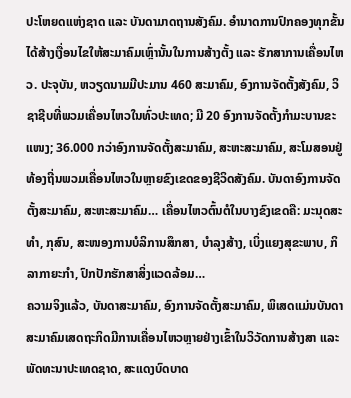ປະໂຫຍດແຫ່ງຊາດ ແລະ ບັນດາມາດຖານສັງຄົມ. ອຳນາດການປົກຄອງທຸກຂັ້ນໄດ້ສ້າງເງື່ອນໄຂໃຫ້ສະມາຄົມເຫຼົ່ານັ້ນໃນການສ້າງຕັ້ງ ແລະ ຮັກສາການເຄື່ອນໄຫວ. ປະຈຸບັນ, ຫວຽດນາມມີປະມານ 460 ສະມາຄົມ, ອົງການຈັດຕັ້ງສັງຄົມ, ວິຊາຊີບທີ່ພວມເຄື່ອນໄຫວໃນທົ່ວປະເທດ; ມີ 20 ອົງການຈັດຕັ້ງກຳມະບານຂະແໜງ; 36.000 ກວ່າອົງການຈັດຕັ້ງສະມາຄົມ, ສະຫະສະມາຄົມ, ສະໂມສອນຢູ່ທ້ອງຖີ່ນພວມເຄື່ອນໄຫວໃນຫຼາຍຂົງເຂດຂອງຊີວິດສັງຄົມ. ບັນດາອົງການຈັດຕັ້ງສະມາຄົມ, ສະຫະສະມາຄົມ… ເຄື່ອນໄຫວຕົ້ນຕໍໃນບາງຂົງເຂດຄື: ມະນຸດສະທຳ, ກຸສົນ, ສະໜອງການບໍລິການສຶກສາ, ບຳລຸງສ້າງ, ເບິ່ງແຍງສຸຂະພາບ, ກິລາກາຍະກຳ, ປົກປັກຮັກສາສິ່ງແວດລ້ອມ…
ຄວາມຈິງແລ້ວ, ບັນດາສະມາຄົມ, ອົງການຈັດຕັ້ງສະມາຄົມ, ພິເສດແມ່ນບັນດາສະມາຄົມເສດຖະກິດມີການເຄື່ອນໄຫວຫຼາຍຢ່າງເຂົ້າໃນວິວັດການສ້າງສາ ແລະ ພັດທະນາປະເທດຊາດ, ສະແດງບົດບາດ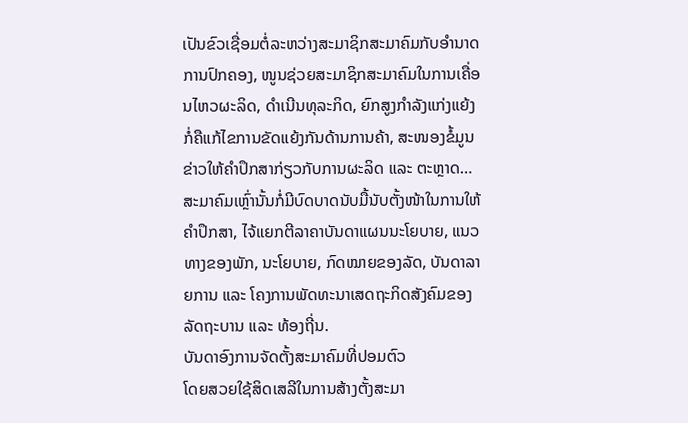ເປັນຂົວເຊື່ອມຕໍ່ລະຫວ່າງສະມາຊິກສະມາຄົມກັບອຳນາດການປົກຄອງ, ໜູນຊ່ວຍສະມາຊິກສະມາຄົມໃນການເຄື່ອນໄຫວຜະລິດ, ດຳເນີນທຸລະກິດ, ຍົກສູງກຳລັງແກ່ງແຍ້ງ ກໍ່ຄືແກ້ໄຂການຂັດແຍ້ງກັນດ້ານການຄ້າ, ສະໜອງຂໍ້ມູນຂ່າວໃຫ້ຄຳປຶກສາກ່ຽວກັບການຜະລິດ ແລະ ຕະຫຼາດ… ສະມາຄົມເຫຼົ່ານັ້ນກໍ່ມີບົດບາດນັບມື້ນັບຕັ້ງໜ້າໃນການໃຫ້ຄຳປຶກສາ, ໄຈ້ແຍກຕີລາຄາບັນດາແຜນນະໂຍບາຍ, ແນວທາງຂອງພັກ, ນະໂຍບາຍ, ກົດໝາຍຂອງລັດ, ບັນດາລາຍການ ແລະ ໂຄງການພັດທະນາເສດຖະກິດສັງຄົມຂອງລັດຖະບານ ແລະ ທ້ອງຖີ່ນ.
ບັນດາອົງການຈັດຕັ້ງສະມາຄົມທີ່ປອມຕົວ
ໂດຍສວຍໃຊ້ສິດເສລີໃນການສ້າງຕັ້ງສະມາ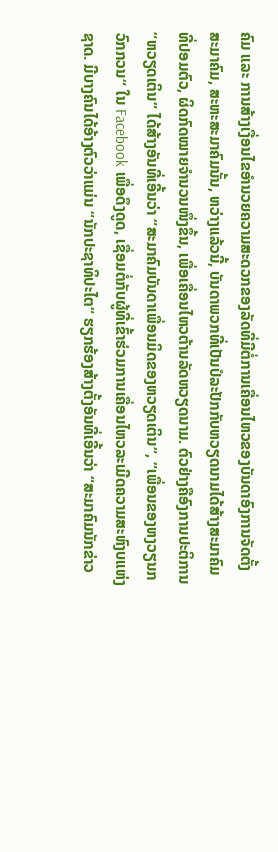ຄົມ ແລະ ການສ້າງເງື່ອນໄຂອຳນວຍຄວາມສະດວກຂອງລັດທີ່ມີຕໍ່ການເຄື່ອນໄຫວຂອງບັນດາອົງການຈັດຕັ້ງສະມາຄົມ, ສະຫະສະມາຄົມນັ້ນ, ຫວ່າງແລ້ວນີ້, ບັນດາພວກທີ່ເປັນປໍລະປັກກັບຫວຽດນາມໄດ້ສ້າງສະມາຄົມທີ່ປອມຕົວ, ຜິດກົດໝາຍຈຳນວນໜຶ່ງຂຶ້ນ, ເພື່ອເຄື່ອນໄຫວຕ້ານລັດຫວຽດນາມ. ຕົວຢ່າງຄືອົງການປະຕິການ “ຫວຽດເຕິນ“ ໄດ້ສ້າງອັນທີ່ເອີ້ນວ່າ “ສະມາຄົມບັນດາເພື່ອນມິດຂອງຫວຽດເຕິນ“, “ເພື່ອນຂອງຫງວຽນກວົກກວນ“ ໃນ Facebook ເພື່ອດຶງດູດ, ເຊື່ອມຕໍ່ກັບຜູ້ທີ່ເຂົ້າຮ່ວມການເຄື່ອນໄຫວລະເມີດຄວາມສະຫົງບແຫ່ງຊາດ. ມີບາງຄົນໄດ້ອ້າງຕົວວ່າແມ່ນ “ນັກປະຊາທິປະໄຕ“ ຮຽກຮ້ອງສ້າງຕັ້ງອັນທີ່ເອີ້ນວ່າ “ສະມາຄົມນັກຂ່າວ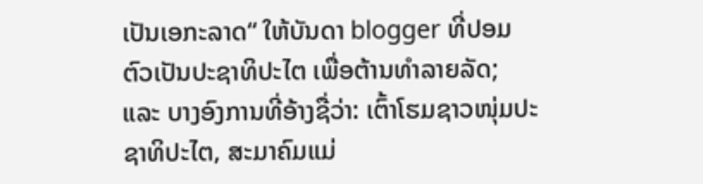ເປັນເອກະລາດ“ ໃຫ້ບັນດາ blogger ທີ່ປອມຕົວເປັນປະຊາທິປະໄຕ ເພື່ອຕ້ານທຳລາຍລັດ; ແລະ ບາງອົງການທີ່ອ້າງຊື່ວ່າ: ເຕົ້າໂຮມຊາວໜຸ່ມປະຊາທິປະໄຕ, ສະມາຄົມແມ່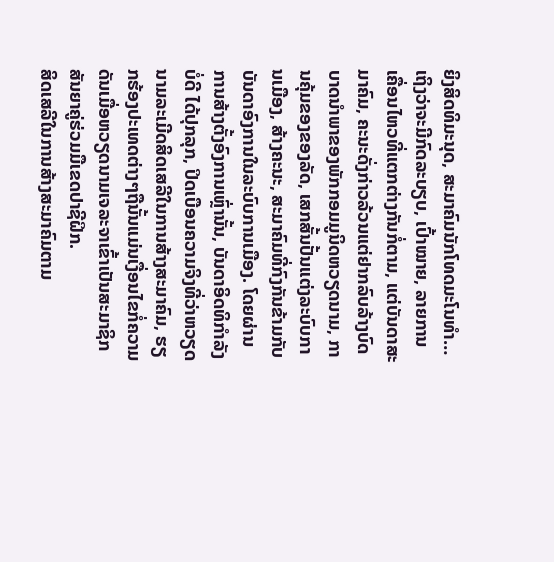ຍິງສິດທິມະນຸດ, ສະມາຄົມນັກໂທດມະໂນທຳ…ເຖິງວ່າຈະມີກົດລະບຽບ, ເປົ້າໝາຍ, ລາຍການເຄື່ອນໄຫວທີ່ແຕກຕ່າງກັນກໍ່ຕາມ, ແຕ່ບັນດາສະມາຄົມ, ຄະນະດັ່ງກ່າວລ້ວນແຕ່ຢາກລົບລ້າງບົດບາດນຳພາຂອງພັກກອມມູນິດຫວຽດນາມ, ການຄຸ້ມຂອງຂອງລັດ, ເສກສັ້ນປັ້ນແຕ່ງລະບົບການເມືອງ, ສ້າງຄະນະ, ສະມາຄົມທີ່ກົງກັນຂ້າມກັບບັນດາອົງການໃນລະບົບການເມືອງ. ໂດຍຜ່ານການສ້າງຕັ້ງອົງການເຫຼົ່ານັ້ນ, ບັນດາອິດທິກຳລັງບໍ່ດີ ໄດ້ປຸກລຸກ, ປິດເບືອນຄວາມຈິງທີ່ວ່າຫວຽດນາມລະເມີດສິດເສລີໃນການສ້າງສະມາຄົມ, ຮຽກຮ້ອງປະເທດຕ່າງໆຖືນັ້ນແມ່ນເງື່ອນໄຂກໍ່ຄວາມດັນເມື່ອຫວຽດນາມເຈລະຈາເຂົ້າເປັນສະມາຊິກສັນຍາຄູ່ຮ່ວມມືເຂດປາຊີຝິກ.
ສິດເສລີໃນການສ້າງສະມາຄົມຕາມ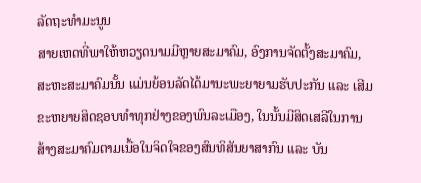ລັດຖະທຳມະນູນ
ສາຍເຫດທີ່ພາໃຫ້ຫວຽດນາມມີຫຼາຍສະມາຄົມ, ອົງການຈັດຕັ້ງສະມາຄົມ, ສະຫະສະມາຄົມນັ້ນ ແມ່ນຍ້ອນລັດໄດ້ມານະພະຍາຍາມຮັບປະກັນ ແລະ ເສີມຂະຫຍາຍສິດຊອບທຳທຸກຢ່າງຂອງພົນລະເມືອງ, ໃນນັ້ນມີສິດເສລີໃນການສ້າງສະມາຄົມຕາມເນື້ອໃນຈິດໃຈຂອງສົນທິສັນຍາສາກົນ ແລະ ບັນ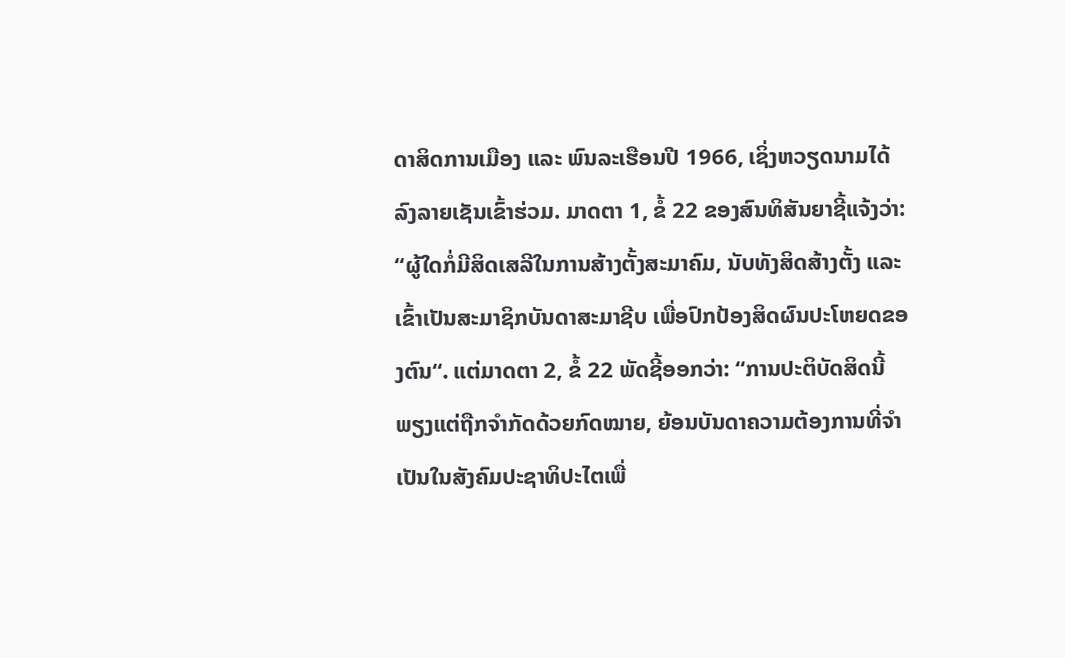ດາສິດການເມືອງ ແລະ ພົນລະເຮືອນປີ 1966, ເຊິ່ງຫວຽດນາມໄດ້ລົງລາຍເຊັນເຂົ້າຮ່ວມ. ມາດຕາ 1, ຂໍ້ 22 ຂອງສົນທິສັນຍາຊີ້ແຈ້ງວ່າ: “ຜູ້ໃດກໍ່ມີສິດເສລີໃນການສ້າງຕັ້ງສະມາຄົມ, ນັບທັງສິດສ້າງຕັ້ງ ແລະ ເຂົ້າເປັນສະມາຊິກບັນດາສະມາຊີບ ເພື່ອປົກປ້ອງສິດຜົນປະໂຫຍດຂອງຕົນ“. ແຕ່ມາດຕາ 2, ຂໍ້ 22 ພັດຊີ້ອອກວ່າ: “ການປະຕິບັດສິດນີ້ພຽງແຕ່ຖືກຈຳກັດດ້ວຍກົດໝາຍ, ຍ້ອນບັນດາຄວາມຕ້ອງການທີ່ຈຳເປັນໃນສັງຄົມປະຊາທິປະໄຕເພື່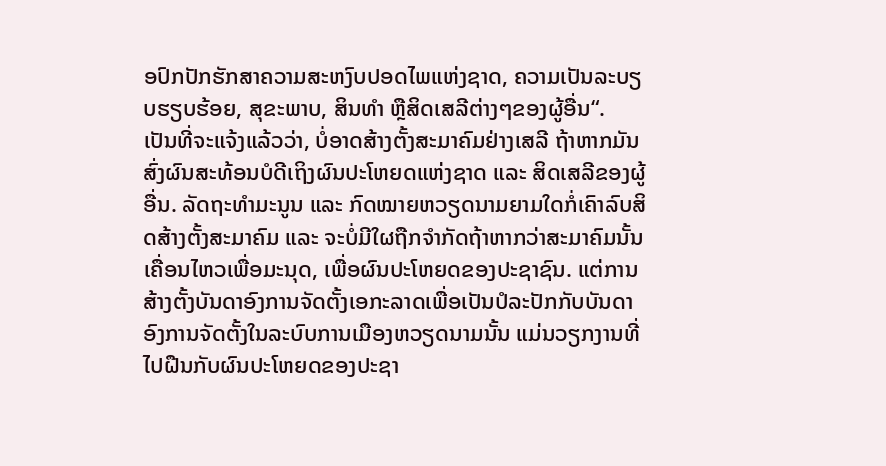ອປົກປັກຮັກສາຄວາມສະຫງົບປອດໄພແຫ່ງຊາດ, ຄວາມເປັນລະບຽບຮຽບຮ້ອຍ, ສຸຂະພາບ, ສິນທຳ ຫຼືສິດເສລີຕ່າງໆຂອງຜູ້ອື່ນ“.
ເປັນທີ່ຈະແຈ້ງແລ້ວວ່າ, ບໍ່ອາດສ້າງຕັ້ງສະມາຄົມຢ່າງເສລີ ຖ້າຫາກມັນສົ່ງຜົນສະທ້ອນບໍດີເຖິງຜົນປະໂຫຍດແຫ່ງຊາດ ແລະ ສິດເສລີຂອງຜູ້ອື່ນ. ລັດຖະທຳມະນູນ ແລະ ກົດໝາຍຫວຽດນາມຍາມໃດກໍ່ເຄົາລົບສິດສ້າງຕັ້ງສະມາຄົມ ແລະ ຈະບໍ່ມີໃຜຖືກຈຳກັດຖ້າຫາກວ່າສະມາຄົມນັ້ນເຄື່ອນໄຫວເພື່ອມະນຸດ, ເພື່ອຜົນປະໂຫຍດຂອງປະຊາຊົນ. ແຕ່ການສ້າງຕັ້ງບັນດາອົງການຈັດຕັ້ງເອກະລາດເພື່ອເປັນປໍລະປັກກັບບັນດາອົງການຈັດຕັ້ງໃນລະບົບການເມືອງຫວຽດນາມນັ້ນ ແມ່ນວຽກງານທີ່ໄປຝືນກັບຜົນປະໂຫຍດຂອງປະຊາ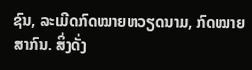ຊົນ, ລະເມີດກົດໝາຍຫວຽດນາມ, ກົດໝາຍສາກົນ. ສິ່ງດັ່ງ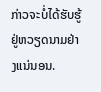ກ່າວຈະບໍ່ໄດ້ຮັບຮູ້ຢູ່ຫວຽດນາມຢ່າງແນ່ນອນ.